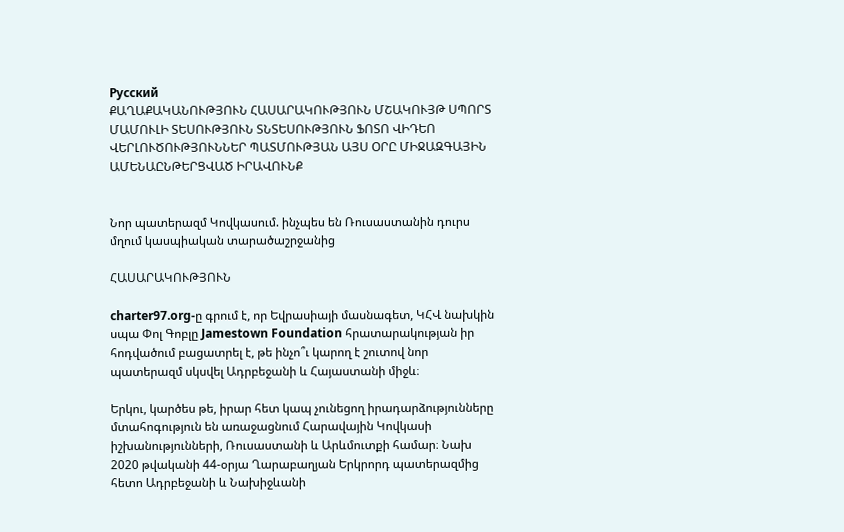Русский
ՔԱՂԱՔԱԿԱՆՈՒԹՅՈՒՆ ՀԱՍԱՐԱԿՈՒԹՅՈՒՆ ՄՇԱԿՈՒՅԹ ՍՊՈՐՏ ՄԱՄՈՒԼԻ ՏԵՍՈՒԹՅՈՒՆ ՏՆՏԵՍՈՒԹՅՈՒՆ ՖՈՏՈ ՎԻԴԵՈ ՎԵՐԼՈՒԾՈՒԹՅՈՒՆՆԵՐ ՊԱՏՄՈՒԹՅԱՆ ԱՅՍ ՕՐԸ ՄԻՋԱԶԳԱՅԻՆ ԱՄԵՆԱԸՆԹԵՐՑՎԱԾ ԻՐԱՎՈՒՆՔ


Նոր պատերազմ Կովկասում. ինչպես են Ռուսաստանին դուրս մղում կասպիական տարածաշրջանից

ՀԱՍԱՐԱԿՈՒԹՅՈՒՆ

charter97.org-ը գրում է, որ Եվրասիայի մասնագետ, ԿՀՎ նախկին սպա Փոլ Գոբլը Jamestown Foundation հրատարակության իր հոդվածում բացատրել է, թե ինչո՞ւ կարող է շուտով նոր պատերազմ սկսվել Ադրբեջանի և Հայաստանի միջև։

Երկու, կարծես թե, իրար հետ կապ չունեցող իրադարձությունները մտահոգություն են առաջացնում Հարավային Կովկասի իշխանությունների, Ռուսաստանի և Արևմուտքի համար։ Նախ 2020 թվականի 44-օրյա Ղարաբաղյան Երկրորդ պատերազմից հետո Ադրբեջանի և Նախիջևանի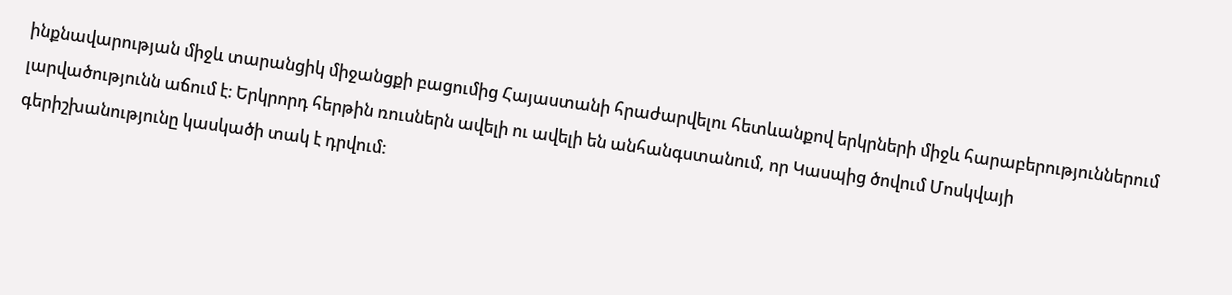ինքնավարության միջև տարանցիկ միջանցքի բացումից Հայաստանի հրաժարվելու հետևանքով երկրների միջև հարաբերություններում լարվածությունն աճում է։ Երկրորդ հերթին ռուսներն ավելի ու ավելի են անհանգստանում, որ Կասպից ծովում Մոսկվայի գերիշխանությունը կասկածի տակ է դրվում: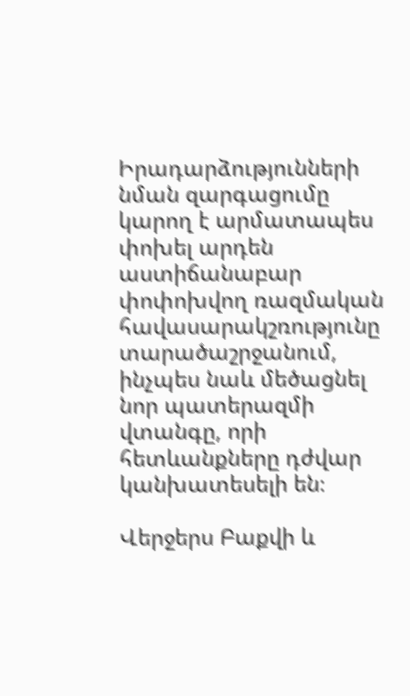Իրադարձությունների նման զարգացումը կարող է արմատապես փոխել արդեն աստիճանաբար փոփոխվող ռազմական հավասարակշռությունը տարածաշրջանում, ինչպես նաև մեծացնել նոր պատերազմի վտանգը, որի հետևանքները դժվար կանխատեսելի են։

Վերջերս Բաքվի և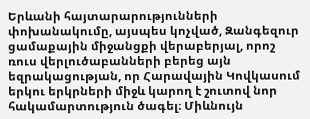Երևանի հայտարարությունների փոխանակումը, այսպես կոչված, Զանգեզուր ցամաքային միջանցքի վերաբերյալ, որոշ ռուս վերլուծաբանների բերեց այն եզրակացության, որ Հարավային Կովկասում երկու երկրների միջև կարող է շուտով նոր հակամարտություն ծագել։ Միևնույն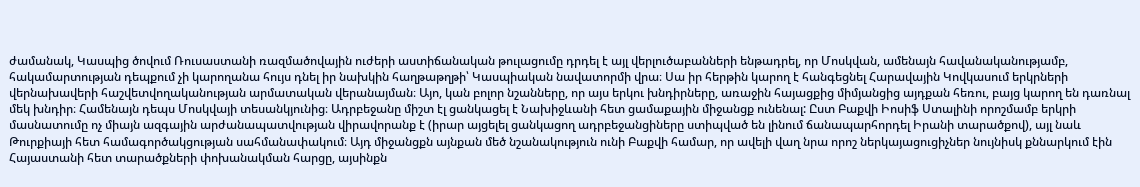ժամանակ, Կասպից ծովում Ռուսաստանի ռազմածովային ուժերի աստիճանական թուլացումը դրդել է այլ վերլուծաբանների ենթադրել, որ Մոսկվան, ամենայն հավանականությամբ, հակամարտության դեպքում չի կարողանա հույս դնել իր նախկին հաղթաթղթի՝ Կասպիական նավատորմի վրա։ Սա իր հերթին կարող է հանգեցնել Հարավային Կովկասում երկրների վերնախավերի հաշվետվողականության արմատական վերանայման։ Այո, կան բոլոր նշանները, որ այս երկու խնդիրները, առաջին հայացքից միմյանցից այդքան հեռու, բայց կարող են դառնալ մեկ խնդիր։ Համենայն դեպս Մոսկվայի տեսանկյունից։ Ադրբեջանը միշտ էլ ցանկացել է Նախիջևանի հետ ցամաքային միջանցք ունենալ: Ըստ Բաքվի Իոսիֆ Ստալինի որոշմամբ երկրի մասնատումը ոչ միայն ազգային արժանապատվության վիրավորանք է (իրար այցելել ցանկացող ադրբեջանցիները ստիպված են լինում ճանապարհորդել Իրանի տարածքով), այլ նաև Թուրքիայի հետ համագործակցության սահմանափակում։ Այդ միջանցքն այնքան մեծ նշանակություն ունի Բաքվի համար, որ ավելի վաղ նրա որոշ ներկայացուցիչներ նույնիսկ քննարկում էին Հայաստանի հետ տարածքների փոխանակման հարցը, այսինքն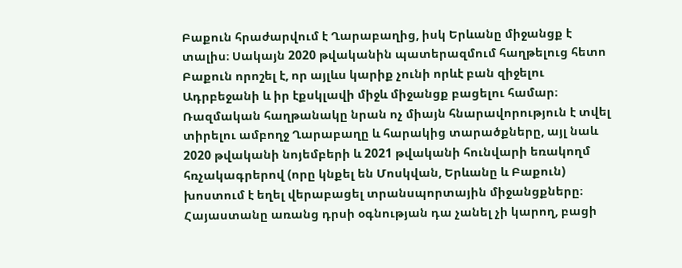Բաքուն հրաժարվում է Ղարաբաղից, իսկ Երևանը միջանցք է տալիս։ Սակայն 2020 թվականին պատերազմում հաղթելուց հետո Բաքուն որոշել է, որ այլևս կարիք չունի որևէ բան զիջելու Ադրբեջանի և իր էքսկլավի միջև միջանցք բացելու համար։ Ռազմական հաղթանակը նրան ոչ միայն հնարավորություն է տվել տիրելու ամբողջ Ղարաբաղը և հարակից տարածքները, այլ նաև 2020 թվականի նոյեմբերի և 2021 թվականի հունվարի եռակողմ հռչակագրերով (որը կնքել են Մոսկվան, Երևանը և Բաքուն) խոստում է եղել վերաբացել տրանսպորտային միջանցքները։ Հայաստանը առանց դրսի օգնության դա չանել չի կարող, բացի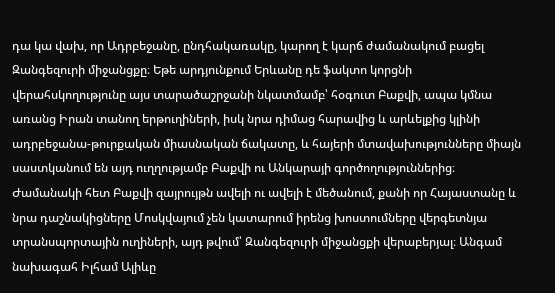դա կա վախ, որ Ադրբեջանը, ընդհակառակը, կարող է կարճ ժամանակում բացել Զանգեզուրի միջանցքը։ Եթե արդյունքում Երևանը դե ֆակտո կորցնի վերահսկողությունը այս տարածաշրջանի նկատմամբ՝ հօգուտ Բաքվի, ապա կմնա առանց Իրան տանող երթուղիների, իսկ նրա դիմաց հարավից և արևելքից կլինի ադրբեջանա-թուրքական միասնական ճակատը, և հայերի մտավախությունները միայն սաստկանում են այդ ուղղությամբ Բաքվի ու Անկարայի գործողություններից։ Ժամանակի հետ Բաքվի զայրույթն ավելի ու ավելի է մեծանում, քանի որ Հայաստանը և նրա դաշնակիցները Մոսկվայում չեն կատարում իրենց խոստումները վերգետնյա տրանսպորտային ուղիների, այդ թվում՝ Զանգեզուրի միջանցքի վերաբերյալ։ Անգամ նախագահ Իլհամ Ալիևը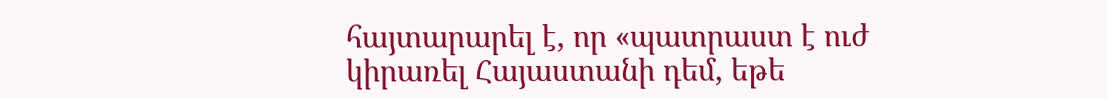հայտարարել է, որ «պատրաստ է ուժ կիրառել Հայաստանի դեմ, եթե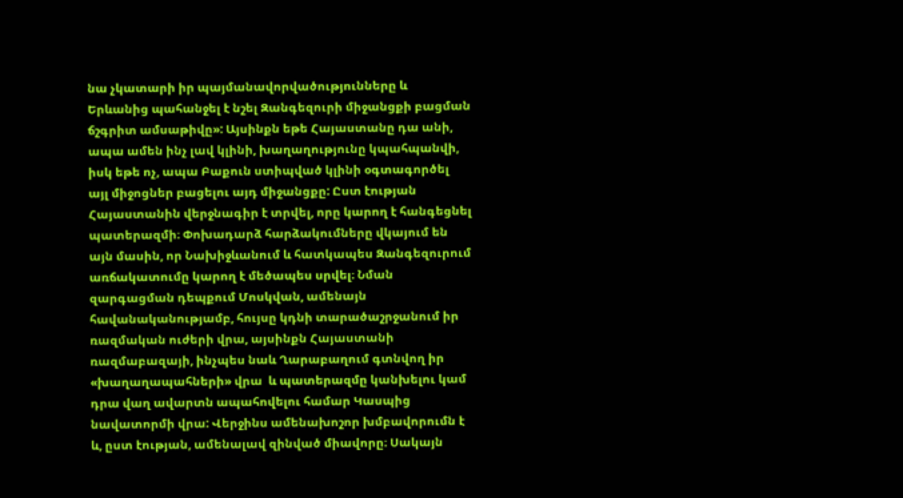նա չկատարի իր պայմանավորվածությունները և Երևանից պահանջել է նշել Զանգեզուրի միջանցքի բացման ճշգրիտ ամսաթիվը»: Այսինքն եթե Հայաստանը դա անի, ապա ամեն ինչ լավ կլինի, խաղաղությունը կպահպանվի, իսկ եթե ոչ, ապա Բաքուն ստիպված կլինի օգտագործել այլ միջոցներ բացելու այդ միջանցքը: Ըստ էության Հայաստանին վերջնագիր է տրվել, որը կարող է հանգեցնել պատերազմի։ Փոխադարձ հարձակումները վկայում են այն մասին, որ Նախիջևանում և հատկապես Զանգեզուրում առճակատումը կարող է մեծապես սրվել։ Նման զարգացման դեպքում Մոսկվան, ամենայն հավանականությամբ, հույսը կդնի տարածաշրջանում իր ռազմական ուժերի վրա, այսինքն Հայաստանի ռազմաբազայի, ինչպես նաև Ղարաբաղում գտնվող իր «խաղաղապահների» վրա  և պատերազմը կանխելու կամ դրա վաղ ավարտն ապահովելու համար Կասպից նավատորմի վրա: Վերջինս ամենախոշոր խմբավորումն է և, ըստ էության, ամենալավ զինված միավորը։ Սակայն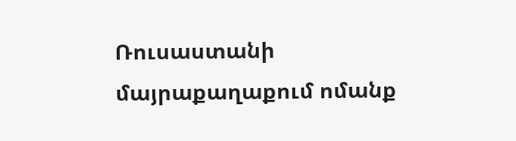Ռուսաստանի մայրաքաղաքում ոմանք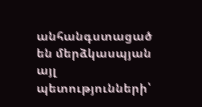անհանգստացած են մերձկասպյան այլ պետությունների՝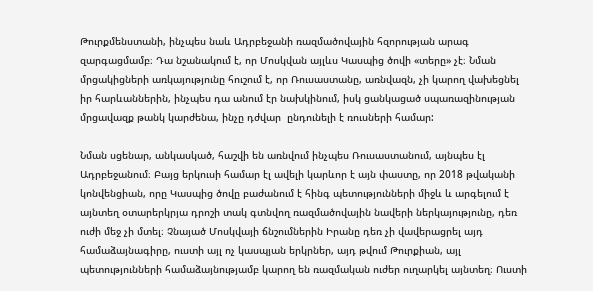Թուրքմենստանի, ինչպես նաև Ադրբեջանի ռազմածովային հզորության արագ զարգացմամբ։ Դա նշանակում է, որ Մոսկվան այլևս Կասպից ծովի «տերը» չէ։ Նման մրցակիցների առկայությունը հուշում է, որ Ռուսաստանը, առնվազն, չի կարող վախեցնել իր հարևաններին, ինչպես դա անում էր նախկինում, իսկ ցանկացած սպառազինության մրցավազք թանկ կարժենա, ինչը դժվար  ընդունելի է ռուսների համար:

Նման սցենար, անկասկած, հաշվի են առնվում ինչպես Ռուսաստանում, այնպես էլ Ադրբեջանում։ Բայց երկուսի համար էլ ավելի կարևոր է այն փաստը, որ 2018 թվականի կոնվենցիան, որը Կասպից ծովը բաժանում է հինգ պետությունների միջև և արգելում է այնտեղ օտարերկրյա դրոշի տակ գտնվող ռազմածովային նավերի ներկայությունը, դեռ ուժի մեջ չի մտել։ Չնայած Մոսկվայի ճնշումներին Իրանը դեռ չի վավերացրել այդ համաձայնագիրը, ուստի այլ ոչ կասպյան երկրներ, այդ թվում Թուրքիան, այլ պետությունների համաձայնությամբ կարող են ռազմական ուժեր ուղարկել այնտեղ։ Ուստի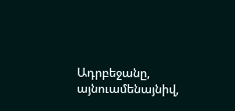Ադրբեջանը, այնուամենայնիվ,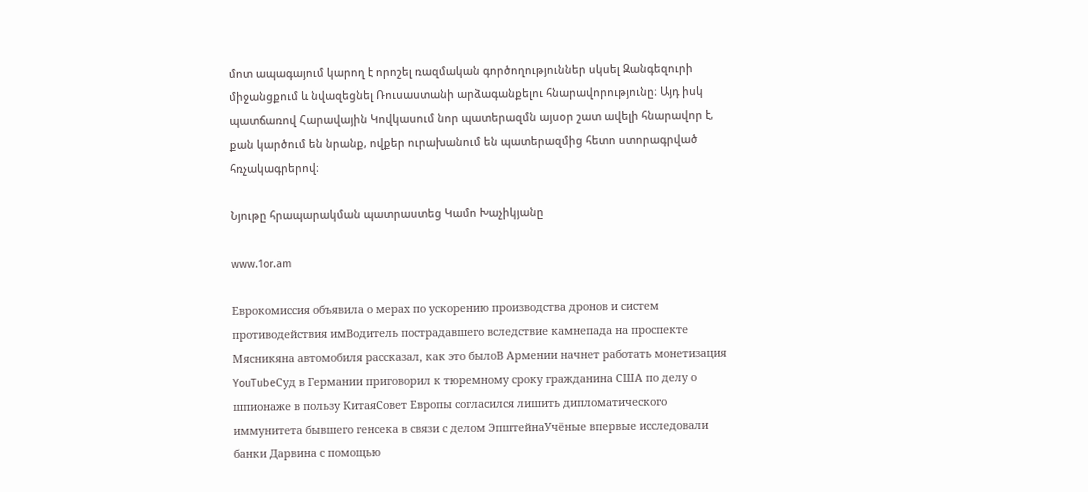մոտ ապագայում կարող է որոշել ռազմական գործողություններ սկսել Զանգեզուրի միջանցքում և նվազեցնել Ռուսաստանի արձագանքելու հնարավորությունը։ Այդ իսկ պատճառով Հարավային Կովկասում նոր պատերազմն այսօր շատ ավելի հնարավոր է, քան կարծում են նրանք, ովքեր ուրախանում են պատերազմից հետո ստորագրված հռչակագրերով։

Նյութը հրապարակման պատրաստեց Կամո Խաչիկյանը

www.1or.am

Еврокомиссия объявила о мерах по ускорению производства дронов и систем противодействия имВодитель пострадавшего вследствие камнепада на проспекте Мясникяна автомобиля рассказал, как это былоВ Армении начнет работать монетизация YouTubeСуд в Германии приговорил к тюремному сроку гражданина США по делу о шпионаже в пользу КитаяСовет Европы согласился лишить дипломатического иммунитета бывшего генсека в связи с делом ЭпштейнаУчёные впервые исследовали банки Дарвина с помощью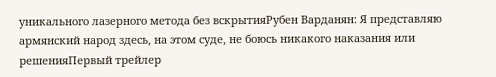уникального лазерного метода без вскрытияРубен Варданян: Я представляю армянский народ здесь, на этом суде, не боюсь никакого наказания или решенияПервый трейлер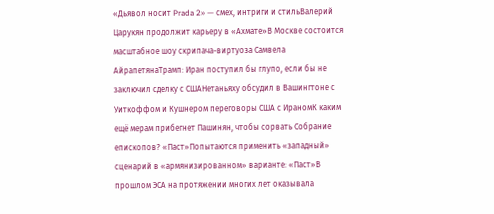«Дьявол носит Prada 2» — смех, интриги и стильВалерий Царукян продолжит карьеру в «Ахмате»В Москве состоится масштабное шоу скрипача-виртуоза Самвела АйрапетянаТрамп: Иран поступил бы глупо, если бы не заключил сделку с СШАНетаньяху обсудил в Вашингтоне с Уиткоффом и Кушнером переговоры США с ИраномК каким ещё мерам прибегнет Пашинян, чтобы сорвать Собрание епископов? «Паст»Попытаются применить «западный» сценарий в «армянизированном» варианте: «Паст»В прошлом ЭСА на протяжении многих лет оказывала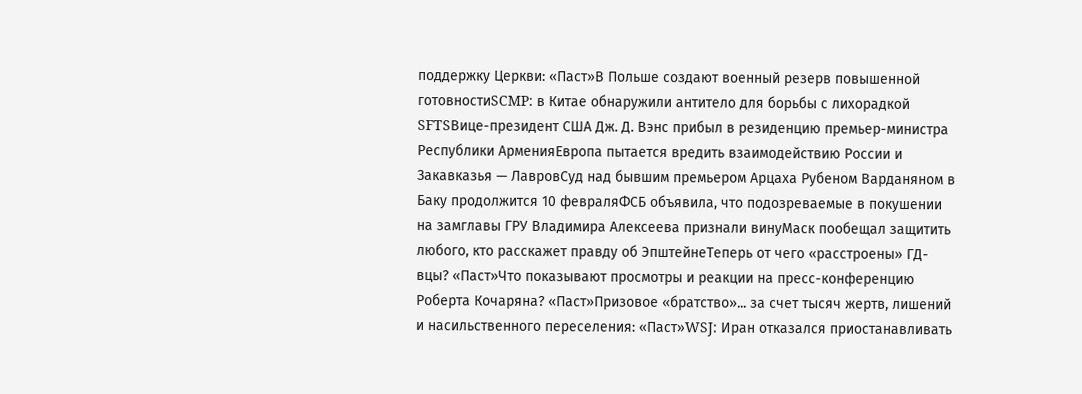поддержку Церкви: «Паст»В Польше создают военный резерв повышенной готовностиSCMP: в Китае обнаружили антитело для борьбы с лихорадкой SFTSВице-президент США Дж. Д. Вэнс прибыл в резиденцию премьер-министра Республики АрменияЕвропа пытается вредить взаимодействию России и Закавказья — ЛавровСуд над бывшим премьером Арцаха Рубеном Варданяном в Баку продолжится 10 февраляФСБ объявила, что подозреваемые в покушении на замглавы ГРУ Владимира Алексеева признали винуМаск пообещал защитить любого, кто расскажет правду об ЭпштейнеТеперь от чего «расстроены» ГД-вцы? «Паст»Что показывают просмотры и реакции на пресс-конференцию Роберта Кочаряна? «Паст»Призовое «братство»... за счет тысяч жертв, лишений и насильственного переселения: «Паст»WSJ: Иран отказался приостанавливать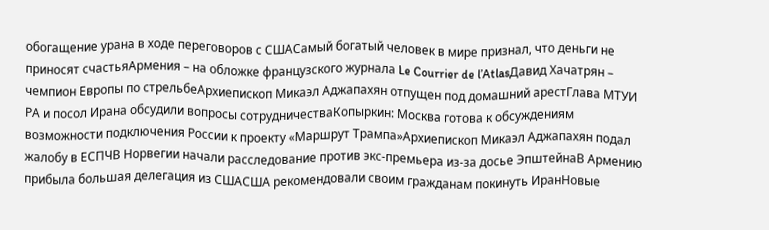обогащение урана в ходе переговоров с СШАСамый богатый человек в мире признал, что деньги не приносят счастьяАрмения – на обложке французского журнала Le Courrier de l’AtlasДавид Хачатрян – чемпион Европы по стрельбеАрхиепископ Микаэл Аджапахян отпущен под домашний арестГлава МТУИ РА и посол Ирана обсудили вопросы сотрудничестваКопыркин: Москва готова к обсуждениям возможности подключения России к проекту «Маршрут Трампа»Архиепископ Микаэл Аджапахян подал жалобу в ЕСПЧВ Норвегии начали расследование против экс-премьера из-за досье ЭпштейнаВ Армению прибыла большая делегация из СШАСША рекомендовали своим гражданам покинуть ИранНовые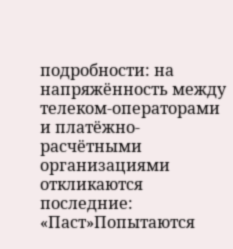подробности: на напряжённость между телеком-операторами и платёжно-расчётными организациями откликаются последние: «Паст»Попытаются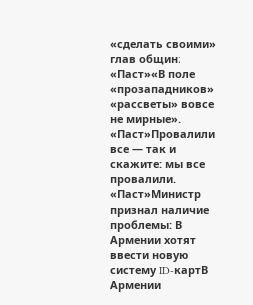«сделать своими» глав общин։ «Паст»«В поле «прозападников» «рассветы» вовсе не мирные». «Паст»Провалили все — так и скажите: мы все провалили. «Паст»Министр признал наличие проблемы: В Армении хотят ввести новую систему ID-картВ Армении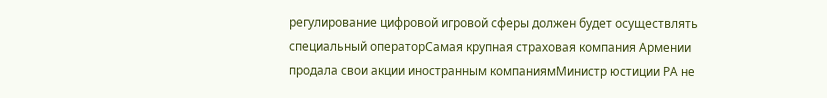регулирование цифровой игровой сферы должен будет осуществлять специальный операторСамая крупная страховая компания Армении продала свои акции иностранным компаниямМинистр юстиции РА не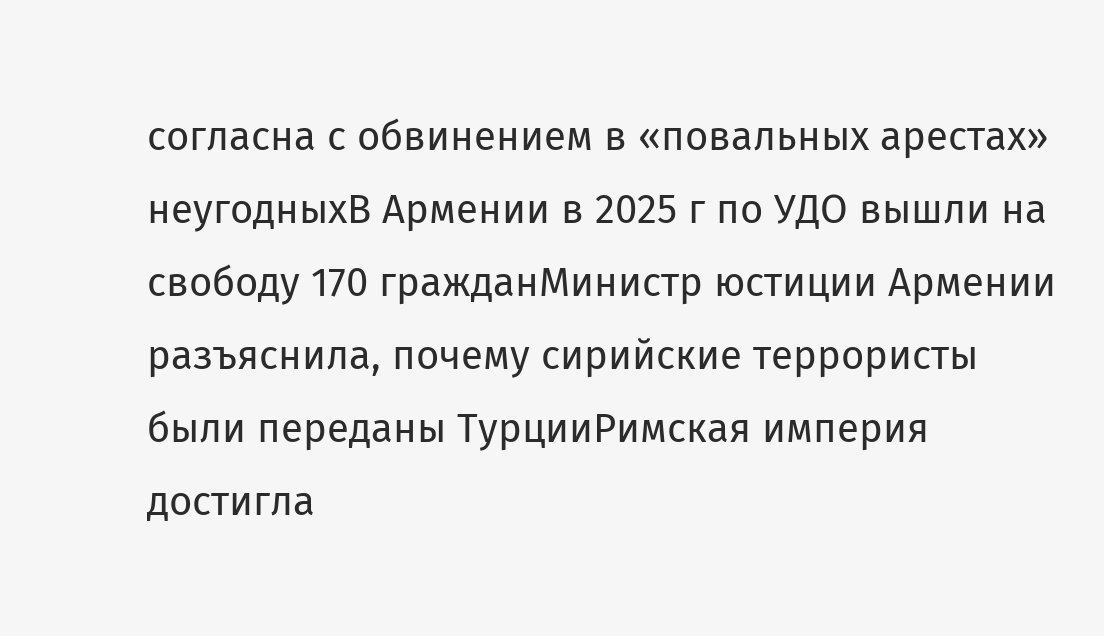согласна с обвинением в «повальных арестах» неугодныхВ Армении в 2025 г по УДО вышли на свободу 170 гражданМинистр юстиции Армении разъяснила, почему сирийские террористы были переданы ТурцииРимская империя достигла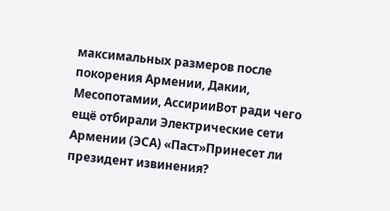максимальных размеров после покорения Армении, Дакии, Месопотамии, АссирииВот ради чего ещё отбирали Электрические сети Армении (ЭСА) «Паст»Принесет ли президент извинения?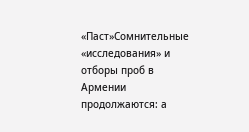«Паст»Сомнительные «исследования» и отборы проб в Армении продолжаются: а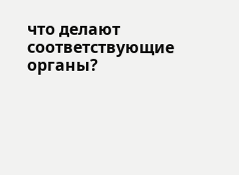что делают соответствующие органы?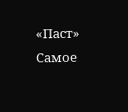«Паст»
Самое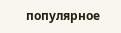популярное